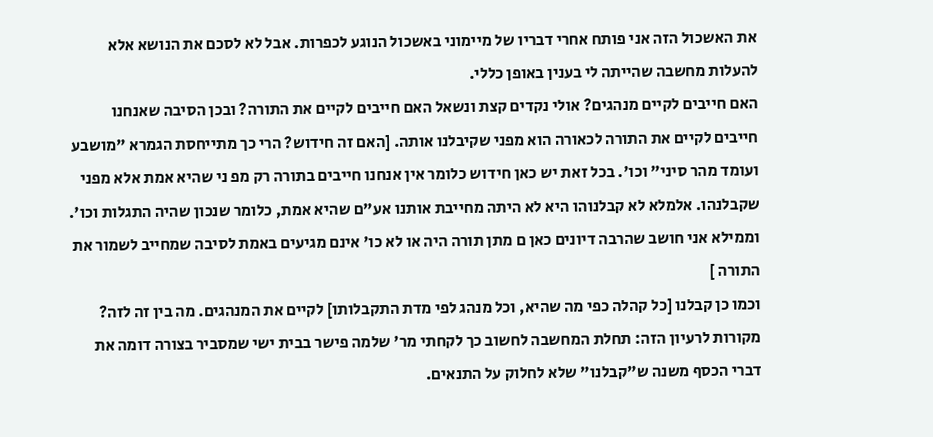את האשכול הזה אני פותח אחרי דבריו של מיימוני באשכול הנוגע לכפרות. אבל לא לסכם את הנושא אלא להעלות מחשבה שהייתה לי בענין באופן כללי.
האם חייבים לקיים מנהגים? אולי נקדים קצת ונשאל האם חייבים לקיים את התורה? ובכן הסיבה שאנחנו חייבים לקיים את התורה לכאורה הוא מפני שקיבלנו אותה. [האם זה חידוש? הרי כך מתייחסת הגמרא "מושבע ועומד מהר סיני" וכו'. בכל זאת יש כאן חידוש כלומר אין אנחנו חייבים בתורה רק מפ ני שהיא אמת אלא מפני שקבלנהו. אלמלא לא קבלנוהו היא לא היתה מחייבת אותנו אע"ם שהיא אמת, כלומר שנכון שהיה התגלות וכו'. וממילא אני חושב שהרבה דיונים כאן ם מתן תורה היה או לא כו' אינם מגיעים באמת לסיבה שמחייב לשמור את התורה ]
וכמו כן קבלנו [כל קהלה כפי מה שהיא, וכל מנהג לפי מדת התקבלותו] לקיים את המנהגים. מה בין זה לזה?
מקורות לרעיון הזה: תחלת המחשבה לחשוב כך לקחתי מר' שלמה פישר בבית ישי שמסביר בצורה דומה את דברי הכסף משנה ש"קבלנו" שלא לחלוק על התנאים.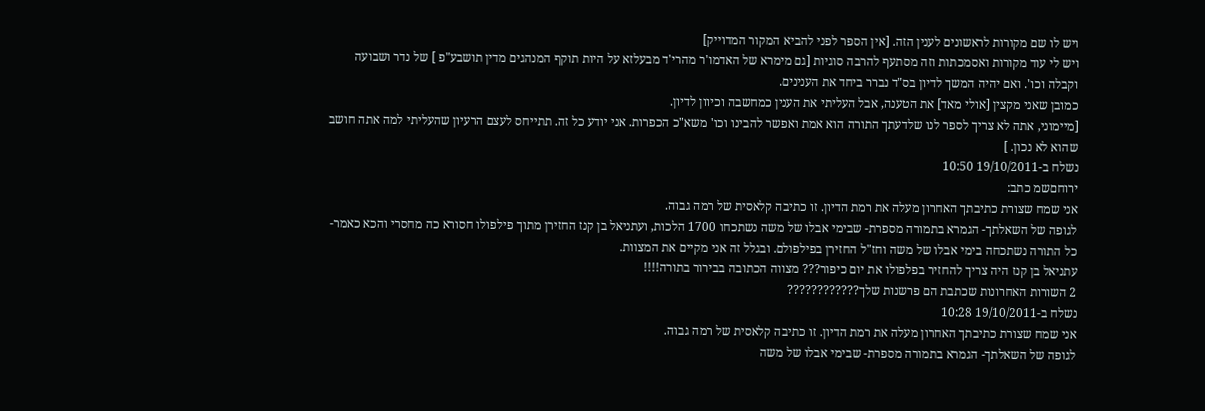ויש לו שם מקורות לראשונים לענין הזה. [אין הספר לפני להביא המקור המדוייק]
ויש לי עוד מקורות ואסמכתות וזה מסתעף להרבה סוגיות [גם מימרא של האדמו'ר מהרי'ד מבעלזא על היות תוקף המנהגים מדין תושבע"פ ] של נדר ושבועה וקבלה וכו'. ואם יהיה המשך לדיון בס"ד נברר ביחד את הענינים.
כמובן שאני מקצין [אולי מאד] את הטענה, אבל העליתי את הענין כמחשבה וכיוון לדיון.
[מיימוני, אתה לא צריך לספר לנו שלדעתך התורה הוא אמת ואפשר להבינו וכו' משא"כ הכפרות. אני יודע כל זה. תתייחס לעצם הרעיון שהעליתי למה אתה חושב שהוא לא נכון. ]
נשלח ב-19/10/2011 10:50
ירוחםשמ כתב:
אני שמח שצורת כתיבתך האחרון מעלה את רמת הדיון. זו כתיבה קלאסית של רמה גבוה.
לגופה של השאלתך- הגמרא בתמורה מספרת- שבימי אבלו של משה נשתכחו 1700 הלכות, ועתניאל בן קנז החזירן מתוך פילפולו חסורא כה מחסרי והכא כאמר- כל התורה נשתכחה בימי אבלו של משה וחז"ל החזירן בפילפולם. ובגלל זה אני מקיים את המצוות.
עתניאל בן קנז היה צריך להחזיר בפלפולו את יום כיפור??? מצווה הכתובה בבירור בתורה!!!!
2 השורות האחרונות שכתבת הם פרשנות שלך????????????
נשלח ב-19/10/2011 10:28
אני שמח שצורת כתיבתך האחרון מעלה את רמת הדיון. זו כתיבה קלאסית של רמה גבוה.
לגופה של השאלתך- הגמרא בתמורה מספרת- שבימי אבלו של משה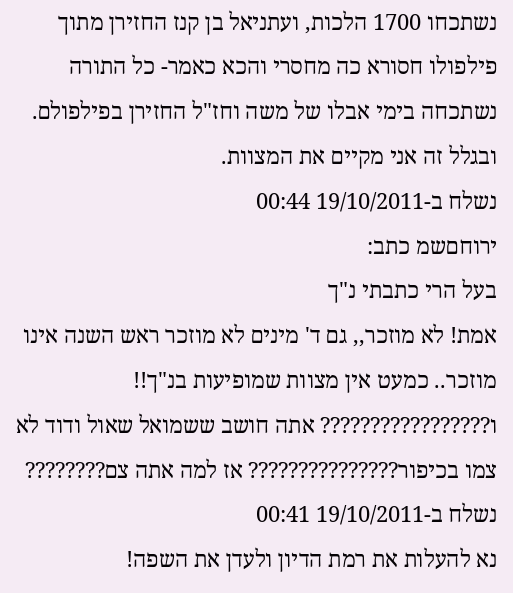נשתכחו 1700 הלכות, ועתניאל בן קנז החזירן מתוך פילפולו חסורא כה מחסרי והכא כאמר- כל התורה נשתכחה בימי אבלו של משה וחז"ל החזירן בפילפולם. ובגלל זה אני מקיים את המצוות.
נשלח ב-19/10/2011 00:44
ירוחםשמ כתב:
בעל הרי כתבתי נ"ך
אמת! לא מוזכר,, גם ד' מינים לא מוזכר ראש השנה אינו מוזכר.. כמעט אין מצוות שמופיעות בנ"ך!!
ו????????????????? אתה חושב ששמואל שאול ודוד לא צמו בכיפור??????????????? אז למה אתה צם????????
נשלח ב-19/10/2011 00:41
נא להעלות את רמת הדיון ולעדן את השפה!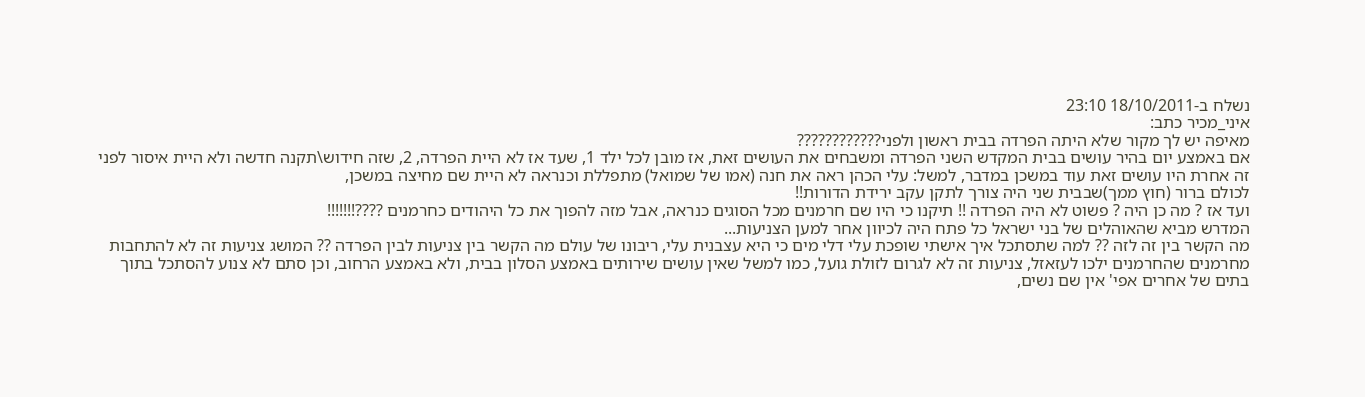נשלח ב-18/10/2011 23:10
איני_מכיר כתב:
מאיפה יש לך מקור שלא היתה הפרדה בבית ראשון ולפני????????????
אם באמצע יום בהיר עושים בבית המקדש השני הפרדה ומשבחים את העושים זאת, אז מובן לכל ילד 1, שעד אז לא היית הפרדה, 2, שזה חידוש\תקנה חדשה ולא היית איסור לפני זה אחרת היו עושים זאת עוד במשכן במדבר, למשל: עלי הכהן ראה את חנה (אמו של שמואל) מתפללת וכנראה לא היית שם מחיצה במשכן,
לכולם ברור (חוץ ממך)שבבית שני היה צורך לתקן עקב ירידת הדורות!!
ועד אז ? מה כן היה ? פשוט לא היה הפרדה !! תיקנו כי היו שם חרמנים מכל הסוגים כנראה, אבל מזה להפוך את כל היהודים כחרמנים ????!!!!!!!
המדרש מביא שהאוהלים של בני ישראל כל פתח היה לכיוון אחר למען הצניעות...
מה הקשר בין זה לזה ?? למה שתסתכל איך אישתי שופכת עלי דלי מים כי היא עצבנית עלי, ריבונו של עולם מה הקשר בין צניעות לבין הפרדה ?? המושג צניעות זה לא להתחבות מחרמנים שהחרמנים ילכו לעזאזל, צניעות זה לא לגרום לזולת גועל, כמו למשל שאין עושים שירותים באמצע הסלון בבית, ולא באמצע הרחוב, וכן סתם לא צנוע להסתכל בתוך בתים של אחרים אפי' אין שם נשים,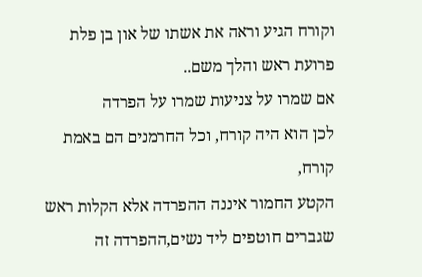וקורח הגיע וראה את אשתו של און בן פלת פרועת ראש והלך משם..
אם שמרו על צניעות שמרו על הפרדה
לכן הוא היה קורח, וכל החרמנים הם באמת קורח,
הקטע החמור איננה ההפרדה אלא הקלות ראש שגברים חוטפים ליד נשים,ההפרדה זה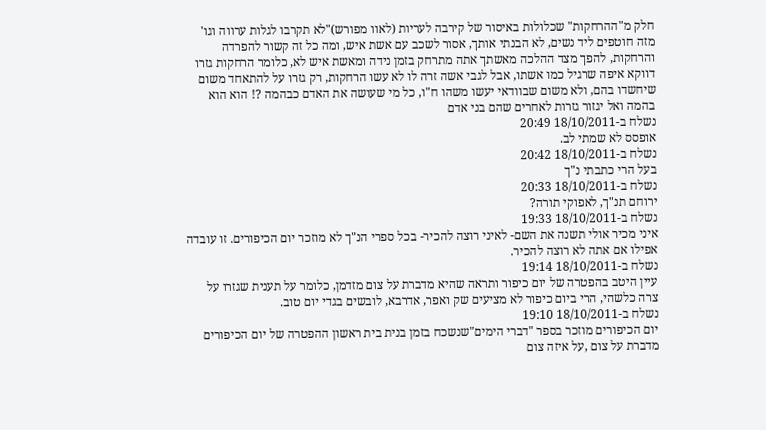חלק מ"ההרחקות" שכלולות באיסור של קירבה לעריות (לאוו מפורש)"לא תקרבו לגלות ערווה וגו'
מזה חוטפים ליד נשים, לא הבנתי אותך, אסור לשכב עם אשת איש, ומה כל זה קשור להפרדה והרחקות, להפך מצד ההלכה מאשתך אתה מתרחק בזמן נידה ומאשת איש לא, כלומר הרחקות גזרו דווקא איפה שרגיל כמו אשתו, אבל לגבי אשה זרה לו לא עשו הרחקות, רק גזרו על להתאחד משום שיחשדו בהם, ולא משום שבוודאי יעשו משהו ח"ו, כל מי שעושה את האדם כבהמה ?! הוא הוא בהמה ואל יגזור גזרות לאחרים שהם בני אדם
נשלח ב-18/10/2011 20:49
אופסס לא שמתי לב.
נשלח ב-18/10/2011 20:42
בעל הרי כתבתי נ"ך
נשלח ב-18/10/2011 20:33
ירוחם תנ"ך, לאפוקי תורה?
נשלח ב-18/10/2011 19:33
איני מכיר אולי תשנה את השם- לאיני רוצה להכיר- בכל ספרי הנ"ך לא מוזכר יום הכיפורים. זו עובדה אפילו אם אתה לא רוצה להכיר.
נשלח ב-18/10/2011 19:14
עיין היטב בהפטרה של יום כיפור ותראה שהיא מדברת על צום מזדמן, כלומר על תענית שגזרו על צרה כלשהי, הרי ביום כיפור לא מציעים שק ואפר, אדרבא, לובשים בגדי יום טוב.
נשלח ב-18/10/2011 19:10
יום הכיפורים מוזכר בספר "דברי הימים"שנשכח בזמן בנית בית ראשון ההפטרה של יום הכיפורים מדברת על צום ,על איזה צום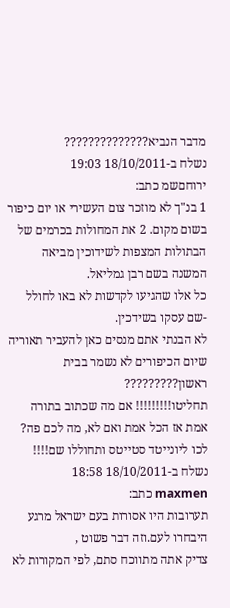מדבר הנביא??????????????
נשלח ב-18/10/2011 19:03
ירוחםשמ כתב:
1 בנ"ך לא מוזכר צום העשירי או יום כיפור בשום מקום. 2 את המחולות בכרמים של הבתולות המצפות לשידוכין מביאה המשנה בשם רבן גמליאל.
כל אלו שהגיעו לקדשות לא באו לחולל -שם עסקו בשידכין.
לא הבנתי אתם מנסים כאן להעביר תאוריה שיום הכיפורים לא נשמר בבית ראשון?????????
תחליטו!!!!!!!!! אם מה שכתוב בתורה אמת אז הכל אמת ואם לא, מה לכם פה? לכו ליונייטד סטייטס ותחוללו שם!!!!
נשלח ב-18/10/2011 18:58
maxmen כתב:
תערובות היו אסורות בעם ישראל מרגע היבחרו לעם.וזה דבר פשוט ,
צדיק אתה מתווכח סתם, לפי המקורות לא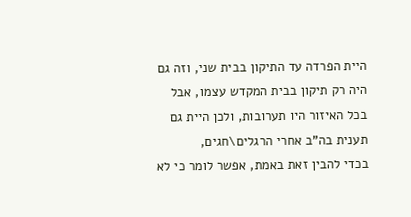היית הפרדה עד התיקון בבית שני, וזה גם היה רק תיקון בבית המקדש עצמו, אבל בכל האיזור היו תערובות, ולכן היית גם תענית בה"ב אחרי הרגלים\חגים,
בכדי להבין זאת באמת, אפשר לומר כי לא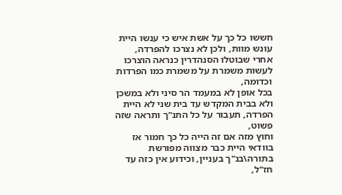חששו כל כך על אשת איש כי ענשו היית עונש מוות, ולכן לא נצרכו להפרדה,
אחרי שבוטלו הסנהדרין כנראה הוצרכו לעשות משמרת על משמרת כמו הפרדות וכדומה,
בכל אופן לא במעמד הר סיני ולא במשכן ולא בבית המקדש עד בית שני לא היית הפרדה, תעבור על כל התנ"ך ותראה שזה פשוט,
וחוץ מזה אם זה הייה כל כך חמור אז בוודאי היית כבר מצווה מפורשת בתורה\בנ"ך בעניין, וכידוע אין כזה עד חז"ל,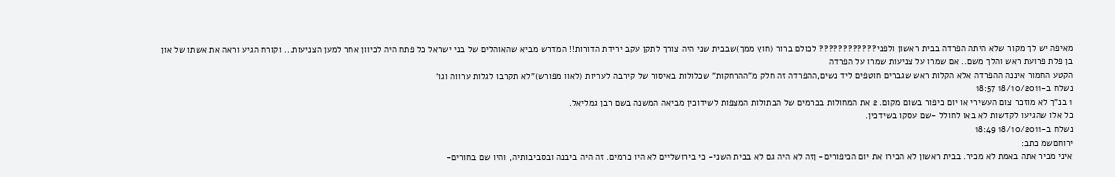מאיפה יש לך מקור שלא היתה הפרדה בבית ראשון ולפני???????????? לכולם ברור (חוץ ממך)שבבית שני היה צורך לתקן עקב ירידת הדורות!! המדרש מביא שהאוהלים של בני ישראל כל פתח היה לכיוון אחר למען הצניעות... וקורח הגיע וראה את אשתו של און בן פלת פרועת ראש והלך משם.. אם שמרו על צניעות שמרו על הפרדה
הקטע החמור איננה ההפרדה אלא הקלות ראש שגברים חוטפים ליד נשים,ההפרדה זה חלק מ"ההרחקות" שכלולות באיסור של קירבה לעריות (לאוו מפורש)"לא תקרבו לגלות ערווה וגו'
נשלח ב-18/10/2011 18:57
1 בנ"ך לא מוזכר צום העשירי או יום כיפור בשום מקום. 2 את המחולות בכרמים של הבתולות המצפות לשידוכין מביאה המשנה בשם רבן גמליאל.
כל אלו שהגיעו לקדשות לא באו לחולל -שם עסקו בשידכין.
נשלח ב-18/10/2011 18:49
ירוחםשמ כתב:
איני מכיר אתה באמת לא מכיר. בבית ראשון לא הכירו את יום הכיפורים- ןזה לא היה גם לא בבית השני- כי בירושליים לא היו כרמים. זה היה ביבנה ובסביבותיה, והיו שם בחורים-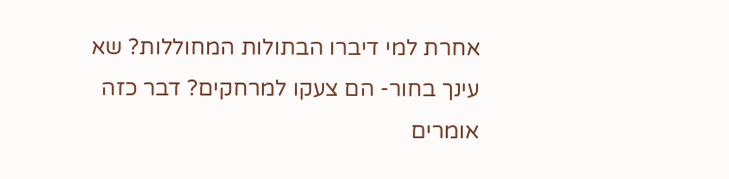אחרת למי דיברו הבתולות המחוללות? שא עינך בחור- הם צעקו למרחקים? דבר כזה אומרים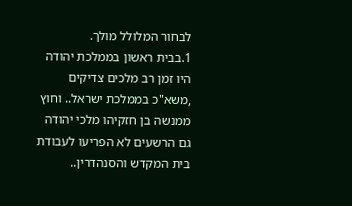לבחור המלולל מולך.
1.בבית ראשון בממלכת יהודה היו זמן רב מלכים צדיקים ,משא"כ בממלכת ישראל.. וחוץ ממנשה בן חזקיהו מלכי יהודה גם הרשעים לא הפריעו לעבודת בית המקדש והסנהדרין..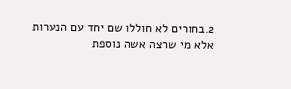2.בחורים לא חוללו שם יחד עם הנערות אלא מי שרצה אשה נוספת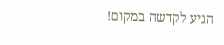הגיע לקדשה במקום!